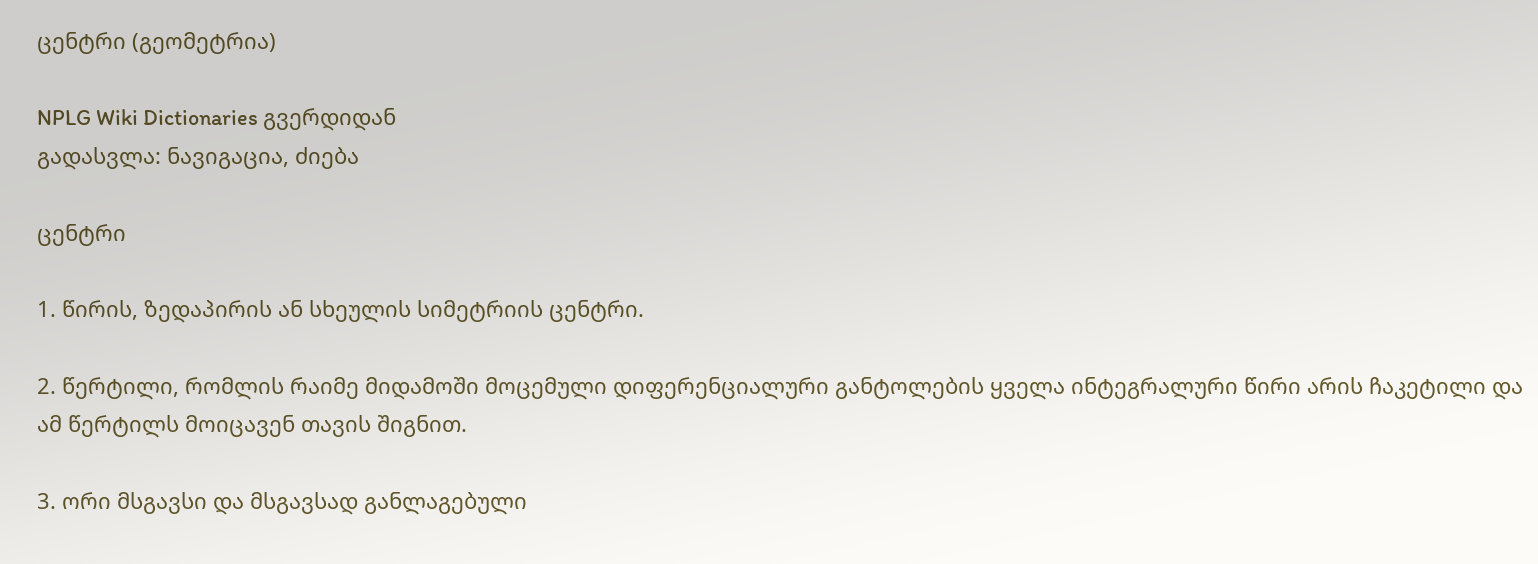ცენტრი (გეომეტრია)

NPLG Wiki Dictionaries გვერდიდან
გადასვლა: ნავიგაცია, ძიება

ცენტრი

1. წირის, ზედაპირის ან სხეულის სიმეტრიის ცენტრი.

2. წერტილი, რომლის რაიმე მიდამოში მოცემული დიფერენციალური განტოლების ყველა ინტეგრალური წირი არის ჩაკეტილი და ამ წერტილს მოიცავენ თავის შიგნით.

3. ორი მსგავსი და მსგავსად განლაგებული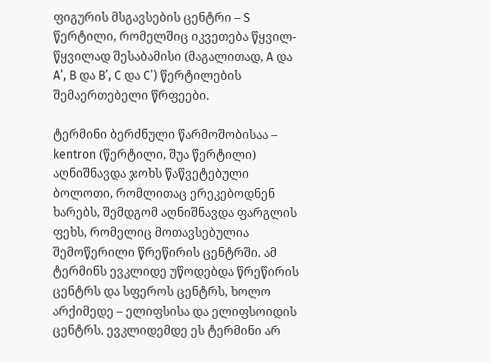ფიგურის მსგავსების ცენტრი – S წერტილი, რომელშიც იკვეთება წყვილ-წყვილად შესაბამისი (მაგალითად, A და A’, B და B’, C და C’) წერტილების შემაერთებელი წრფეები.

ტერმინი ბერძნული წარმოშობისაა – kentron (წერტილი, შუა წერტილი) აღნიშნავდა ჯოხს წაწვეტებული ბოლოთი, რომლითაც ერეკებოდნენ ხარებს, შემდგომ აღნიშნავდა ფარგლის ფეხს, რომელიც მოთავსებულია შემოწერილი წრეწირის ცენტრში. ამ ტერმინს ევკლიდე უწოდებდა წრეწირის ცენტრს და სფეროს ცენტრს, ხოლო არქიმედე – ელიფსისა და ელიფსოიდის ცენტრს. ევკლიდემდე ეს ტერმინი არ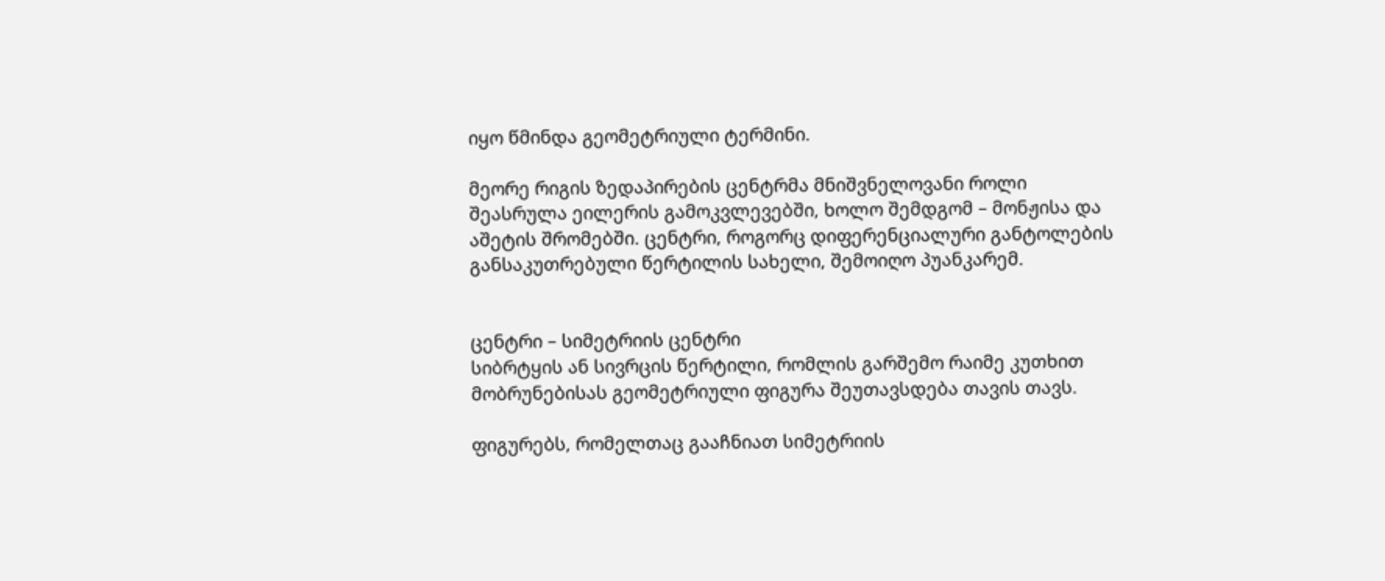იყო წმინდა გეომეტრიული ტერმინი.

მეორე რიგის ზედაპირების ცენტრმა მნიშვნელოვანი როლი შეასრულა ეილერის გამოკვლევებში, ხოლო შემდგომ – მონჟისა და აშეტის შრომებში. ცენტრი, როგორც დიფერენციალური განტოლების განსაკუთრებული წერტილის სახელი, შემოიღო პუანკარემ.


ცენტრი – სიმეტრიის ცენტრი
სიბრტყის ან სივრცის წერტილი, რომლის გარშემო რაიმე კუთხით მობრუნებისას გეომეტრიული ფიგურა შეუთავსდება თავის თავს.

ფიგურებს, რომელთაც გააჩნიათ სიმეტრიის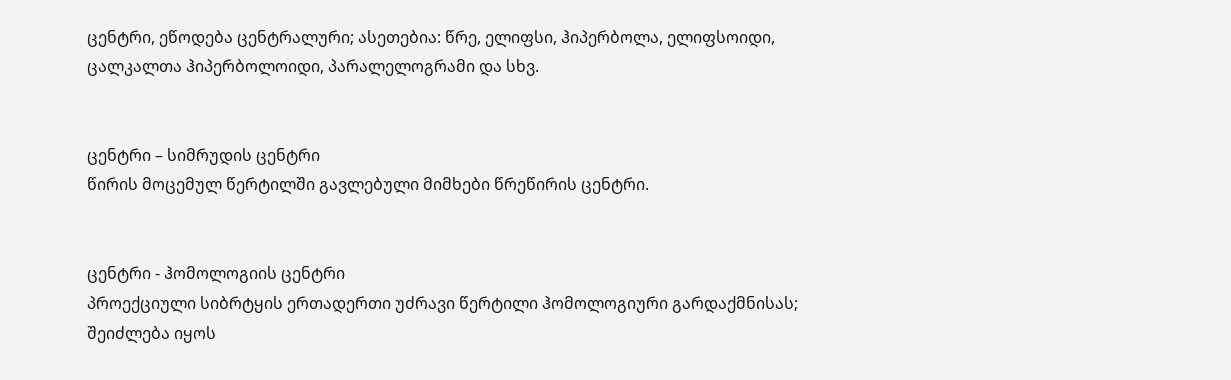ცენტრი, ეწოდება ცენტრალური; ასეთებია: წრე, ელიფსი, ჰიპერბოლა, ელიფსოიდი, ცალკალთა ჰიპერბოლოიდი, პარალელოგრამი და სხვ.


ცენტრი – სიმრუდის ცენტრი
წირის მოცემულ წერტილში გავლებული მიმხები წრეწირის ცენტრი.


ცენტრი - ჰომოლოგიის ცენტრი
პროექციული სიბრტყის ერთადერთი უძრავი წერტილი ჰომოლოგიური გარდაქმნისას; შეიძლება იყოს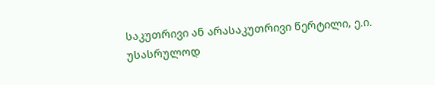საკუთრივი ან არასაკუთრივი წერტილი, ე.ი. უსასრულოდ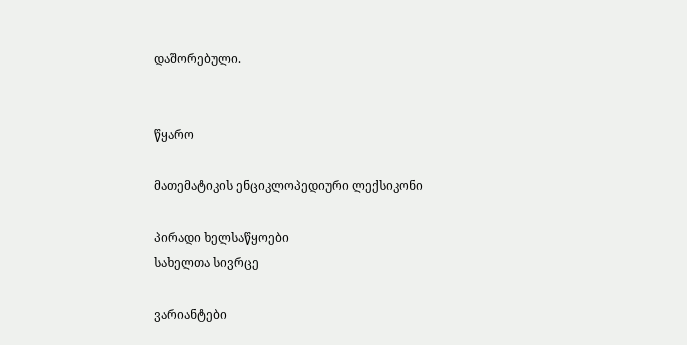დაშორებული.


წყარო

მათემატიკის ენციკლოპედიური ლექსიკონი

პირადი ხელსაწყოები
სახელთა სივრცე

ვარიანტები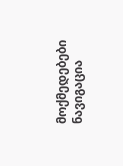მოქმედებები
ნავიგაცია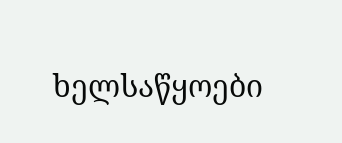ხელსაწყოები